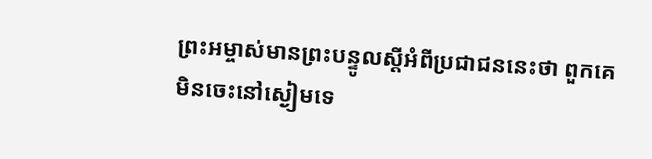ព្រះអម្ចាស់មានព្រះបន្ទូលស្ដីអំពីប្រជាជននេះថា ពួកគេមិនចេះនៅស្ងៀមទេ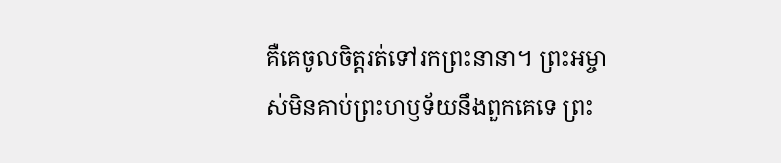គឺគេចូលចិត្តរត់ទៅរកព្រះនានា។ ព្រះអម្ចាស់មិនគាប់ព្រះហឫទ័យនឹងពួកគេទេ ព្រះ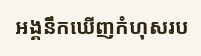អង្គនឹកឃើញកំហុសរប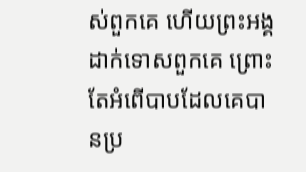ស់ពួកគេ ហើយព្រះអង្គដាក់ទោសពួកគេ ព្រោះតែអំពើបាបដែលគេបានប្រ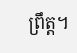ព្រឹត្ត។